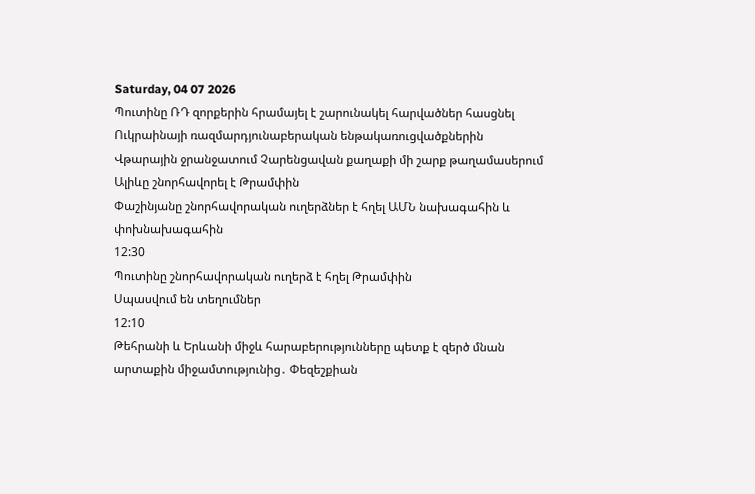Saturday, 04 07 2026
Պուտինը ՌԴ զորքերին հրամայել է շարունակել հարվածներ հասցնել Ուկրաինայի ռազմարդյունաբերական ենթակառուցվածքներին
Վթարային ջրանջատում Չարենցավան քաղաքի մի շարք թաղամասերում
Ալիևը շնորհավորել է Թրամփին
Փաշինյանը շնորհավորական ուղերձներ է հղել ԱՄՆ նախագահին և փոխնախագահին
12:30
Պուտինը շնորհավորական ուղերձ է հղել Թրամփին
Սպասվում են տեղումներ
12:10
Թեհրանի և Երևանի միջև հարաբերությունները պետք է զերծ մնան արտաքին միջամտությունից․ Փեզեշքիան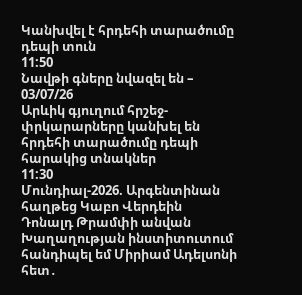Կանխվել է հրդեհի տարածումը դեպի տուն
11:50
Նավթի գները նվազել են – 03/07/26
Արևիկ գյուղում հրշեջ-փրկարարները կանխել են հրդեհի տարածումը դեպի հարակից տնակներ
11:30
Մունդիալ-2026. Արգենտինան հաղթեց Կաբո Վերդեին
Դոնալդ Թրամփի անվան Խաղաղության ինստիտուտում հանդիպել եմ Միրիամ Ադելսոնի հետ․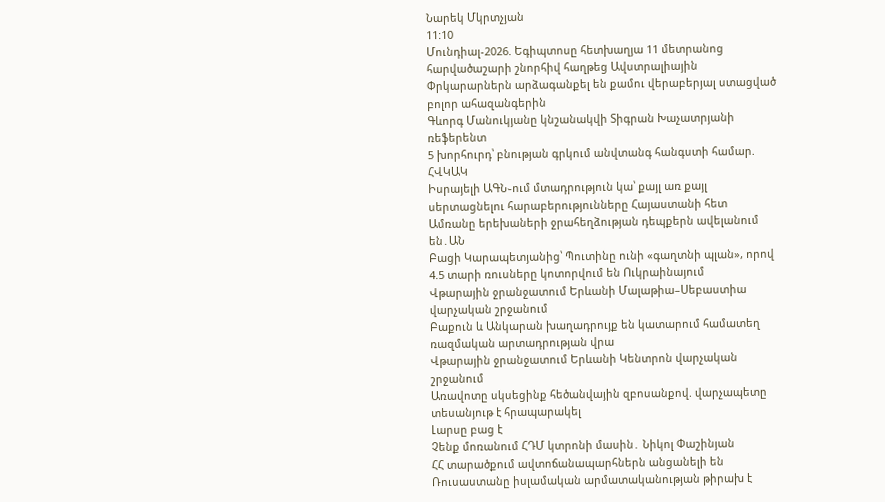Նարեկ Մկրտչյան
11:10
Մունդիալ-2026. Եգիպտոսը հետխաղյա 11 մետրանոց հարվածաշարի շնորհիվ հաղթեց Ավստրալիային
Փրկարարներն արձագանքել են քամու վերաբերյալ ստացված բոլոր ահազանգերին
Գևորգ Մանուկյանը կնշանակվի Տիգրան Խաչատրյանի ռեֆերենտ
5 խորհուրդ՝ բնության գրկում անվտանգ հանգստի համար. ՀՎԿԱԿ
Իսրայելի ԱԳՆ֊ում մտադրություն կա՝ քայլ առ քայլ սերտացնելու հարաբերությունները Հայաստանի հետ
Ամռանը երեխաների ջրահեղձության դեպքերն ավելանում են․ԱՆ
Բացի Կարապետյանից՝ Պուտինը ունի «գաղտնի պլան», որով 4.5 տարի ռուսները կոտորվում են Ուկրաինայում
Վթարային ջրանջատում Երևանի Մալաթիա–Սեբաստիա վարչական շրջանում
Բաքուն և Անկարան խաղադրույք են կատարում համատեղ ռազմական արտադրության վրա
Վթարային ջրանջատում Երևանի Կենտրոն վարչական շրջանում
Առավոտը սկսեցինք հեծանվային զբոսանքով. վարչապետը տեսանյութ է հրապարակել
Լարսը բաց է
Չենք մոռանում ՀԴՄ կտրոնի մասին․ Նիկոլ Փաշինյան
ՀՀ տարածքում ավտոճանապարհներն անցանելի են
Ռուսաստանը իսլամական արմատականության թիրախ է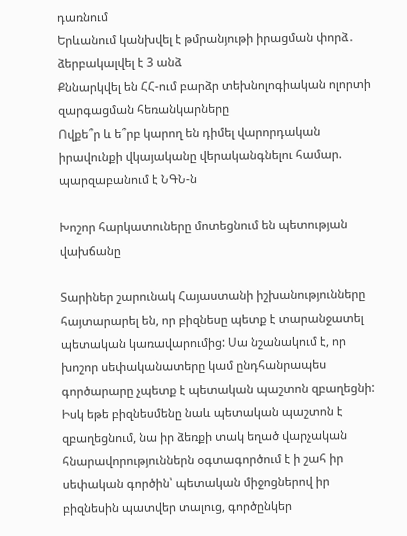դառնում
Երևանում կանխվել է թմրանյութի իրացման փորձ․ ձերբակալվել է 3 անձ
Քննարկվել են ՀՀ-ում բարձր տեխնոլոգիական ոլորտի զարգացման հեռանկարները
Ովքե՞ր և ե՞րբ կարող են դիմել վարորդական իրավունքի վկայականը վերականգնելու համար. պարզաբանում է ՆԳՆ-ն

Խոշոր հարկատուները մոտեցնում են պետության վախճանը

Տարիներ շարունակ Հայաստանի իշխանությունները հայտարարել են, որ բիզնեսը պետք է տարանջատել պետական կառավարումից: Սա նշանակում է, որ խոշոր սեփականատերը կամ ընդհանրապես գործարարը չպետք է պետական պաշտոն զբաղեցնի: Իսկ եթե բիզնեսմենը նաև պետական պաշտոն է զբաղեցնում, նա իր ձեռքի տակ եղած վարչական հնարավորություններն օգտագործում է ի շահ իր սեփական գործին՝ պետական միջոցներով իր բիզնեսին պատվեր տալուց, գործընկեր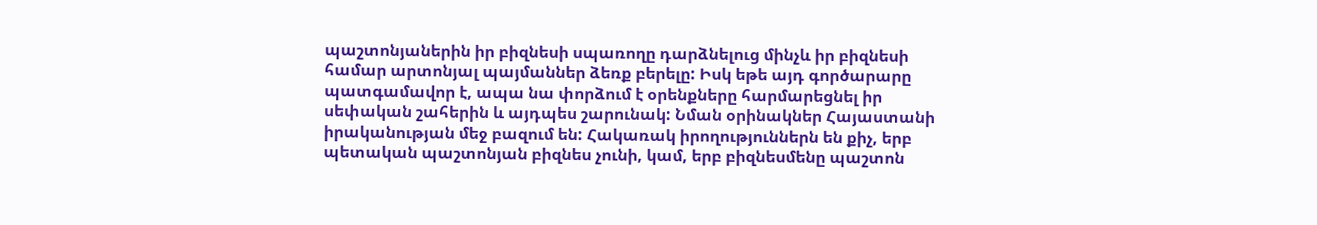պաշտոնյաներին իր բիզնեսի սպառողը դարձնելուց մինչև իր բիզնեսի համար արտոնյալ պայմաններ ձեռք բերելը: Իսկ եթե այդ գործարարը պատգամավոր է, ապա նա փորձում է օրենքները հարմարեցնել իր սեփական շահերին և այդպես շարունակ: Նման օրինակներ Հայաստանի իրականության մեջ բազում են: Հակառակ իրողություններն են քիչ, երբ պետական պաշտոնյան բիզնես չունի, կամ, երբ բիզնեսմենը պաշտոն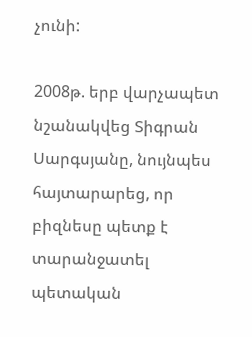չունի:

2008թ. երբ վարչապետ նշանակվեց Տիգրան Սարգսյանը, նույնպես հայտարարեց, որ բիզնեսը պետք է տարանջատել պետական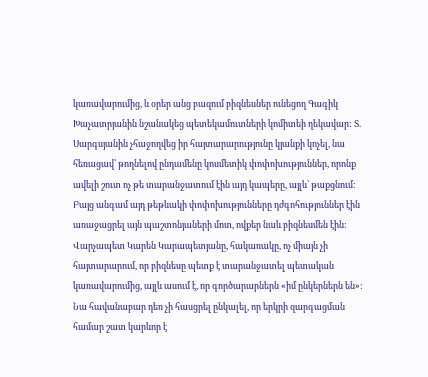կառավարումից, և օրեր անց բազում բիզնեսներ ունեցող Գագիկ Խաչատրյանին նշանակեց պետեկամուտների կոմիտեի ղեկավար: Տ. Սարգսյանին չհաջողվեց իր հայտարարությունը կյանքի կոչել, նա հեռացավ՝ թողնելով ընդամենը կոսմետիկ փոփոխություններ, որոնք ավելի շուտ ոչ թե տարանջատում էին այդ կապերը, այլև՝ թաքցնում: Բայց անգամ այդ թեթևակի փոփոխությունները դժգոհություններ էին առաջացրել այն պաշտոնյաների մոտ, ովքեր նաև բիզնեսմեն էին: Վարչապետ Կարեն Կարապետյանը, հակառակը, ոչ միայն չի հայտարարում, որ բիզնեսը պետք է տարանջատել պետական կառավարումից, այլև ասում է, որ գործարարներն «իմ ընկերներն են»: Նա հավանաբար դեռ չի հասցրել ընկալել, որ երկրի զարգացման համար շատ կարևոր է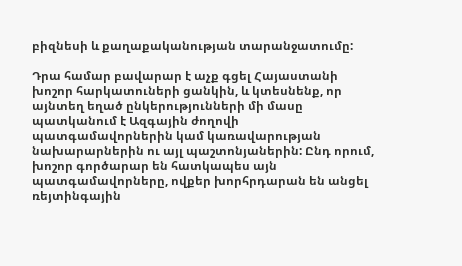բիզնեսի և քաղաքականության տարանջատումը:

Դրա համար բավարար է աչք գցել Հայաստանի խոշոր հարկատուների ցանկին, և կտեսնենք, որ այնտեղ եղած ընկերությունների մի մասը պատկանում է Ազգային ժողովի պատգամավորներին կամ կառավարության նախարարներին ու այլ պաշտոնյաներին: Ընդ որում, խոշոր գործարար են հատկապես այն պատգամավորները, ովքեր խորհրդարան են անցել ռեյտինգային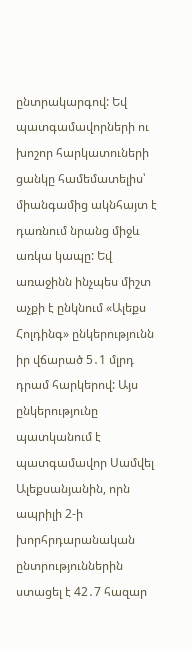ընտրակարգով: Եվ պատգամավորների ու խոշոր հարկատուների ցանկը համեմատելիս՝ միանգամից ակնհայտ է դառնում նրանց միջև առկա կապը: Եվ առաջինն ինչպես միշտ աչքի է ընկնում «Ալեքս Հոլդինգ» ընկերությունն իր վճարած 5․1 մլրդ դրամ հարկերով: Այս ընկերությունը պատկանում է պատգամավոր Սամվել Ալեքսանյանին, որն ապրիլի 2-ի խորհրդարանական ընտրություններին ստացել է 42․7 հազար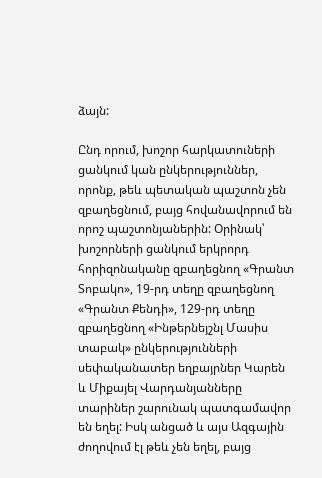ձայն:

Ընդ որում, խոշոր հարկատուների ցանկում կան ընկերություններ, որոնք, թեև պետական պաշտոն չեն զբաղեցնում, բայց հովանավորում են որոշ պաշտոնյաներին: Օրինակ՝ խոշորների ցանկում երկրորդ հորիզոնականը զբաղեցնող «Գրանտ Տոբակո», 19-րդ տեղը զբաղեցնող «Գրանտ Քենդի», 129-րդ տեղը զբաղեցնող «Ինթերնեյշնլ Մասիս տաբակ» ընկերությունների սեփականատեր եղբայրներ Կարեն և Միքայել Վարդանյանները տարիներ շարունակ պատգամավոր են եղել: Իսկ անցած և այս Ազգային ժողովում էլ թեև չեն եղել, բայց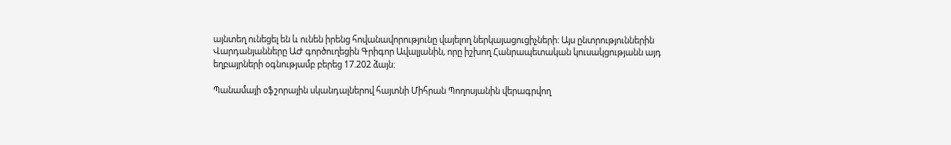այնտեղ ունեցել են և ունեն իրենց հովանավորությունը վայելող ներկայացուցիչների: Այս ընտրություններին Վարդանյանները ԱԺ գործուղեցին Գրիգոր Ավալյանին, որը իշխող Հանրապետական կուսակցությանն այդ եղբայրների օգնությամբ բերեց 17.202 ձայն:

Պանամայի օֆշորային սկանդալներով հայտնի Միհրան Պողոսյանին վերագրվող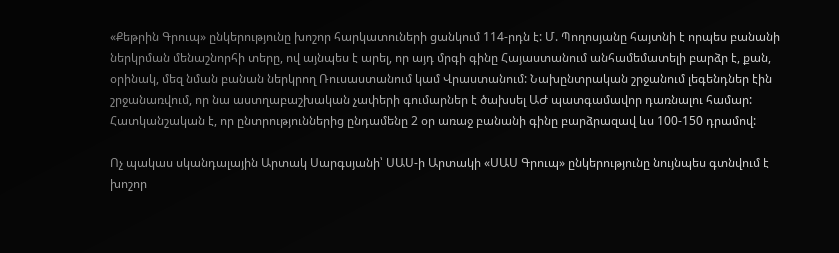«Քեթրին Գրուպ» ընկերությունը խոշոր հարկատուների ցանկում 114-րդն է: Մ. Պողոսյանը հայտնի է որպես բանանի ներկրման մենաշնորհի տերը, ով այնպես է արել, որ այդ մրգի գինը Հայաստանում անհամեմատելի բարձր է, քան, օրինակ, մեզ նման բանան ներկրող Ռուսաստանում կամ Վրաստանում: Նախընտրական շրջանում լեգենդներ էին շրջանառվում, որ նա աստղաբաշխական չափերի գումարներ է ծախսել ԱԺ պատգամավոր դառնալու համար: Հատկանշական է, որ ընտրություններից ընդամենը 2 օր առաջ բանանի գինը բարձրազավ ևս 100-150 դրամով:

Ոչ պակաս սկանդալային Արտակ Սարգսյանի՝ ՍԱՍ-ի Արտակի «ՍԱՍ Գրուպ» ընկերությունը նույնպես գտնվում է խոշոր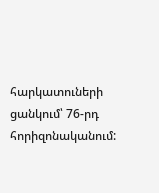հարկատուների ցանկում՝ 76-րդ հորիզոնականում: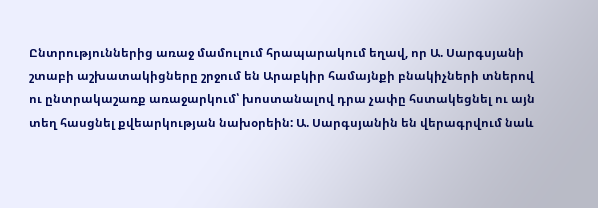Ընտրություններից առաջ մամուլում հրապարակում եղավ, որ Ա. Սարգսյանի շտաբի աշխատակիցները շրջում են Արաբկիր համայնքի բնակիչների տներով ու ընտրակաշառք առաջարկում՝ խոստանալով դրա չափը հստակեցնել ու այն տեղ հասցնել քվեարկության նախօրեին: Ա. Սարգսյանին են վերագրվում նաև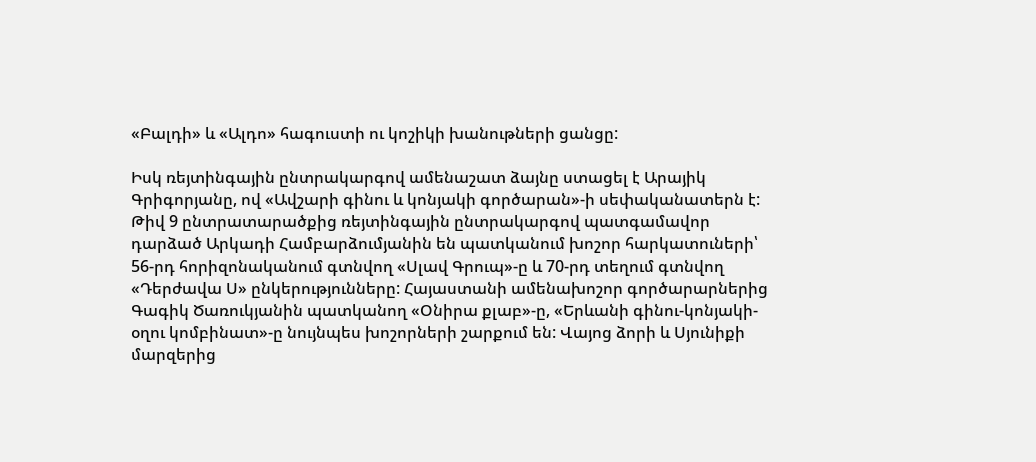«Բալդի» և «Ալդո» հագուստի ու կոշիկի խանութների ցանցը:

Իսկ ռեյտինգային ընտրակարգով ամենաշատ ձայնը ստացել է Արայիկ Գրիգորյանը, ով «Ավշարի գինու և կոնյակի գործարան»-ի սեփականատերն է: Թիվ 9 ընտրատարածքից ռեյտինգային ընտրակարգով պատգամավոր դարձած Արկադի Համբարձումյանին են պատկանում խոշոր հարկատուների՝ 56-րդ հորիզոնականում գտնվող «Սլավ Գրուպ»-ը և 70-րդ տեղում գտնվող «Դերժավա Ս» ընկերությունները: Հայաստանի ամենախոշոր գործարարներից Գագիկ Ծառուկյանին պատկանող «Օնիրա քլաբ»-ը, «Երևանի գինու-կոնյակի-օղու կոմբինատ»-ը նույնպես խոշորների շարքում են: Վայոց ձորի և Սյունիքի մարզերից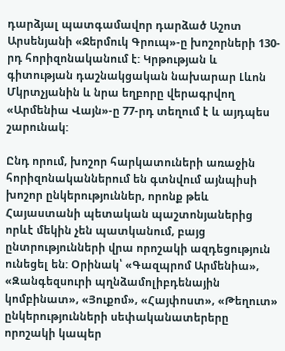դարձյալ պատգամավոր դարձած Աշոտ Արսենյանի «Ջերմուկ Գրուպ»-ը խոշորների 130-րդ հորիզոնականում է: Կրթության և գիտության դաշնակցական նախարար Լևոն Մկրտչյանին և նրա եղբորը վերագրվող «Արմենիա Վայն»-ը 77-րդ տեղում է և այդպես շարունակ:

Ընդ որում, խոշոր հարկատուների առաջին հորիզոնականներում են գտնվում այնպիսի խոշոր ընկերություններ, որոնք թեև Հայաստանի պետական պաշտոնյաներից որևէ մեկին չեն պատկանում, բայց ընտրությունների վրա որոշակի ազդեցություն ունեցել են: Օրինակ՝ «Գազպրոմ Արմենիա», «Զանգեզսուրի պղնձամոլիբդենային կոմբինատ», «Յուքոմ», «Հայփոստ», «Թեղուտ» ընկերությունների սեփականատերերը որոշակի կապեր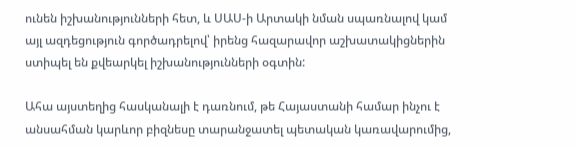ունեն իշխանությունների հետ, և ՍԱՍ-ի Արտակի նման սպառնալով կամ այլ ազդեցություն գործադրելով՝ իրենց հազարավոր աշխատակիցներին ստիպել են քվեարկել իշխանությունների օգտին:

Ահա այստեղից հասկանալի է դառնում, թե Հայաստանի համար ինչու է անսահման կարևոր բիզնեսը տարանջատել պետական կառավարումից,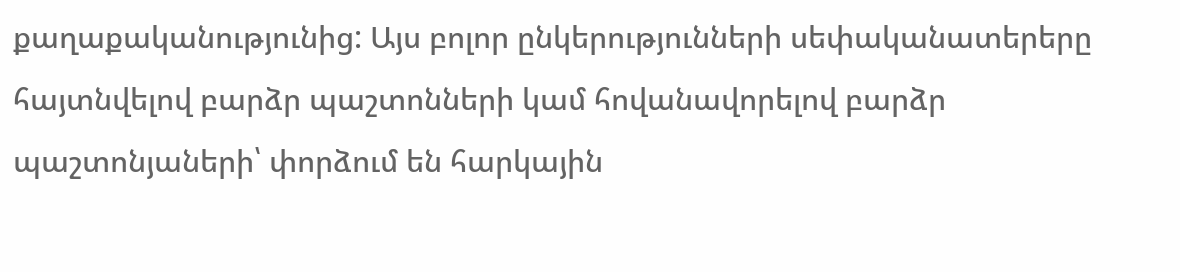քաղաքականությունից: Այս բոլոր ընկերությունների սեփականատերերը հայտնվելով բարձր պաշտոնների կամ հովանավորելով բարձր պաշտոնյաների՝ փորձում են հարկային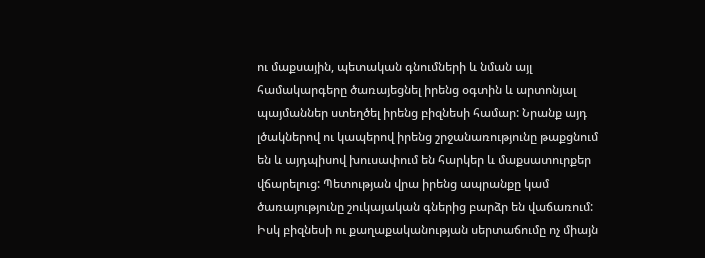ու մաքսային, պետական գնումների և նման այլ համակարգերը ծառայեցնել իրենց օգտին և արտոնյալ պայմաններ ստեղծել իրենց բիզնեսի համար: Նրանք այդ լծակներով ու կապերով իրենց շրջանառությունը թաքցնում են և այդպիսով խուսափում են հարկեր և մաքսատուրքեր վճարելուց: Պետության վրա իրենց ապրանքը կամ ծառայությունը շուկայական գներից բարձր են վաճառում: Իսկ բիզնեսի ու քաղաքականության սերտաճումը ոչ միայն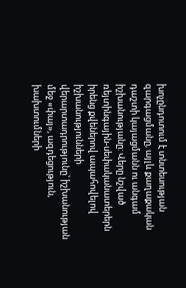խոչընդոտում է տնտեսության զարգացմանը, այլև քաղաքական դաշտի կայացմանն ու անգամ իշխանությանը: Վերը նշված ռեյտինգային-սեփականատերերն իրենց քվեներով ապահովելով իշխանությունների վերարտադրությունը՝ իշխանության մեջ «փայ», ազդեցություն, խախտումների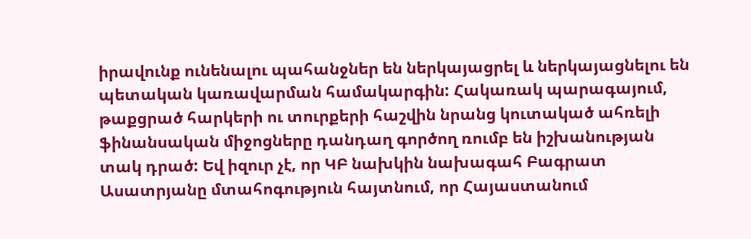իրավունք ունենալու պահանջներ են ներկայացրել և ներկայացնելու են պետական կառավարման համակարգին: Հակառակ պարագայում, թաքցրած հարկերի ու տուրքերի հաշվին նրանց կուտակած ահռելի ֆինանսական միջոցները դանդաղ գործող ռումբ են իշխանության տակ դրած: Եվ իզուր չէ, որ ԿԲ նախկին նախագահ Բագրատ Ասատրյանը մտահոգություն հայտնում, որ Հայաստանում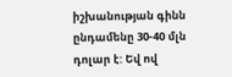իշխանության գինն ընդամենը 30-40 մլն դոլար է: Եվ ով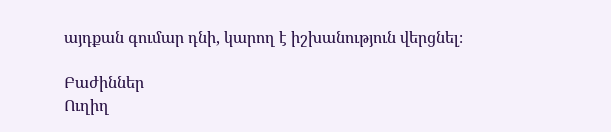այդքան գումար դնի, կարող է իշխանություն վերցնել։

Բաժիններ
Ուղիղ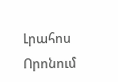Լրահոս
Որոնում